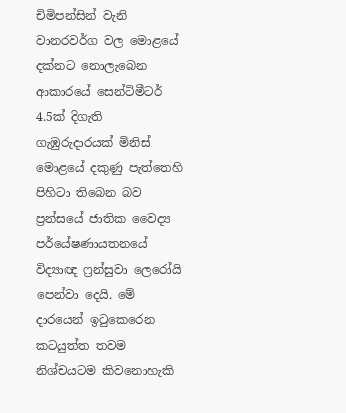චිමිපන්සින් වැනි වානරවර්ග වල මොළයේ දක්නට නොලැබෙන ආකාරයේ සෙන්ටිමීටර් 4.5ක් දිගැති  ගැඹුරුදාරයක් මිනිස් මොළයේ දකුණු පැත්තෙහි පිහිටා තිබෙන බව  ප්‍ර‍න්සයේ ජාතික වෛද්‍ය පර්යේෂණායතනයේ විද්‍යාඥ ෆ්‍ර‍න්සුවා ලෙරෝයි පෙන්වා දෙයි. මේ දාරයෙන් ඉටුකෙරෙන කටයුත්ත තවම නිශ්චයටම කිවනොහැකි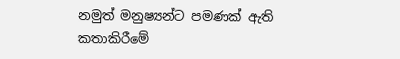නමුත් මනුෂ්‍යන්ට පමණක් ඇති කතාකිරීමේ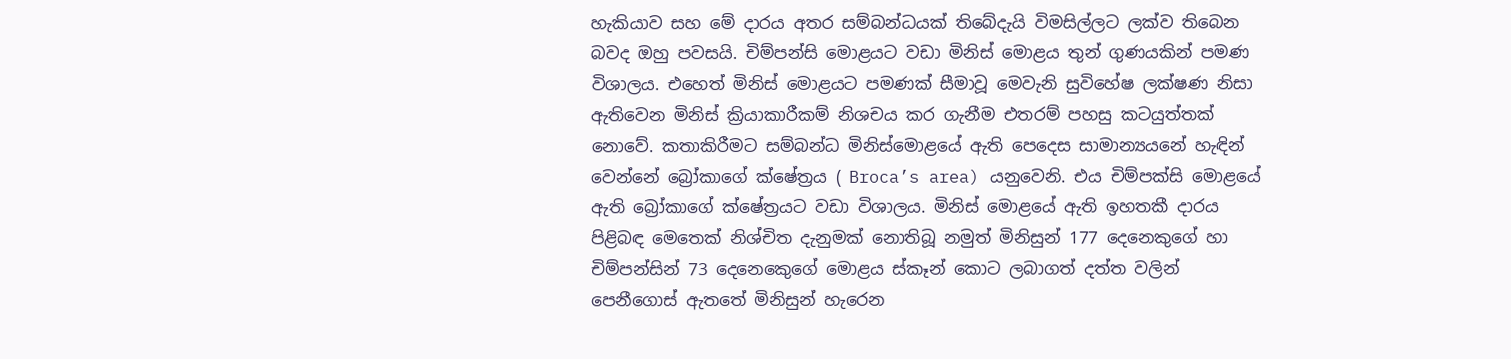හැකියාව සහ මේ දාරය අතර සම්බන්ධයක් තිබේදැයි විමසිල්ලට ලක්ව තිබෙන බවද ඔහු පවසයි. චිම්පන්සි මොළයට වඩා මිනිස් මොළය තුන් ගුණයකින් පමණ විශාලය. එහෙත් මිනිස් මොළයට පමණක් සීමාවූ මෙවැනි සුවිහේෂ ලක්ෂණ නිසා ඇතිවෙන මිනිස් ක්‍රියාකාරීකම් නිශචය කර ගැනීම එතරම් පහසු කටයුත්තක් නොවේ. කතාකිරීමට සම්බන්ධ මිනිස්මොළයේ ඇති පෙදෙස සාමාන්‍යයනේ හැඳින් වෙන්නේ බ්‍රෝකාගේ ක්ෂේත්‍ර‍ය ( Broca’s area) යනුවෙනි. එය චිම්පක්සි මොළයේ ඇති බ්‍රෝකාගේ ක්ෂේත්‍ර‍යට වඩා විශාලය. මිනිස් මොළයේ ඇති ඉහතකී දාරය  පිළිබඳ මෙතෙක් නිශ්චිත දැනුමක් නොතිබූ නමුත් මිනිසුන් 177 දෙනෙකුගේ හා චිම්පන්සින් 73 දෙනෙකෙුගේ මොළය ස්කෑන් කොට ලබාගත් දත්ත වලින් පෙනීගොස් ඇතතේ මිනිසුන් හැරෙන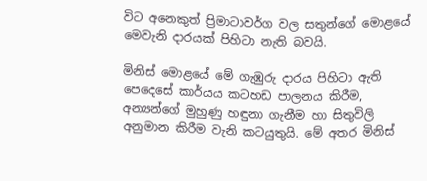විට අනෙකුත් ප්‍රිමාටාවර්ග වල සතුන්ගේ මොළයේ මෙවැනි දාරයක් පිහිටා නැති බවයි.

මිනිස් මොළයේ මේ ගැඹුරු දාරය පිහිටා ඇති පෙදෙසේ කාර්යය කටහඩ පාලනය කිරීම, අන්‍යන්ගේ මුහුණු හඳුනා ගැනීම හා සිතුවිලි අනුමාන කිරීම වැනි කටයුතුයි. මේ අතර මිනිස්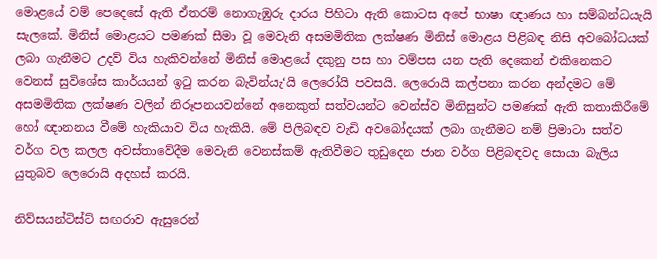මොළයේ වම් පෙදෙසේ ඇති ඒතරම් නොගැඹුරු දාරය පිහිටා ඇති කොටස අපේ භාෂා ඥාණය හා සම්බන්ධයැයි සැලකේ. මිනිස් මොළයට පමණක් සීමා වූ මෙවැනි අසමමිතික ලක්ෂණ මිනිස් මොළය පිළිබඳ නිසි අවබෝධයක් ලබා ගැනීමට උදව් විය හැකිවන්නේ මිනිස් මොළයේ දකුනු පස හා වම්පස යන පැති දෙකෙන් එකිනෙකට වෙනස් සුවිශේස කාර්යයන් ඉටු කරන බැවින්යැ‘යි ලෙරෝයි පවසයි. ලෙරොයි කල්පනා කරන අන්දමට මේ අසමමිතික ලක්ෂණ වලින් නිරූපනයවන්නේ අනෙකුත් සත්වයන්ට වෙන්ස්ව මිනිසුන්ට පමණක් ඇති කතාකිරීමේ හෝ ඥානනය වීමේ හැකියාව විය හැකියි. මේ පිලිබඳව වැඩි අවබෝදයක් ලබා ගැනීමට නම් ප්‍රිමාටා සත්ව වර්ග වල කලල අවස්තාවේදීම මෙවැනි වෙනස්කම් ඇතිවීමට තුඩුදෙන ජාන වර්ග පිළිබඳවද සොයා බැලිය යුතුබව ලෙරොයි අදහස් කරයි.

නිව්සයන්ටිස්ට් සඟරාව ඇසුරෙන්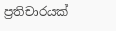ප්‍රතිචාරයක්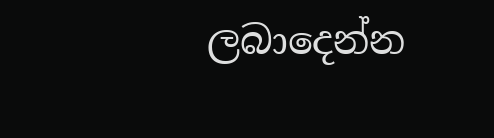ලබාදෙන්න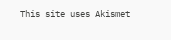This site uses Akismet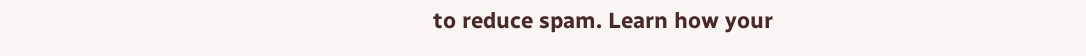to reduce spam. Learn how your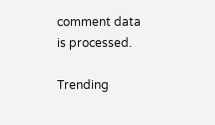comment data is processed.

Trending